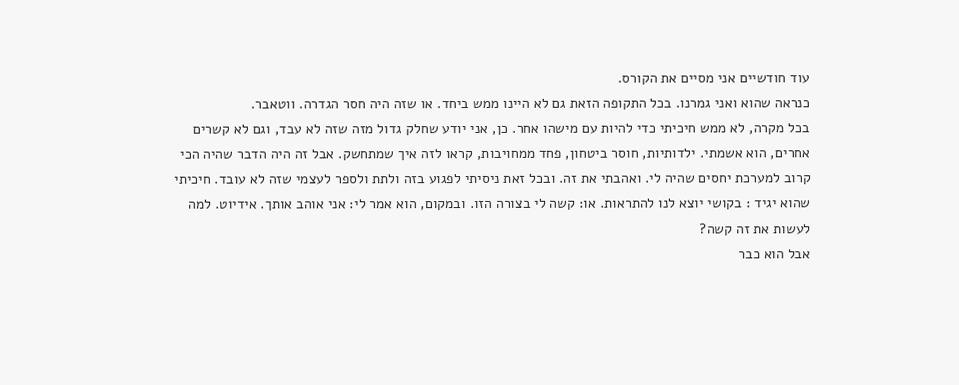עוד חודשיים אני מסיים את הקורס.
כנראה שהוא ואני גמרנו. בכל התקופה הזאת גם לא היינו ממש ביחד. או שזה היה חסר הגדרה. ווטאבר.
בכל מקרה, לא ממש חיכיתי כדי להיות עם מישהו אחר. כן, אני יודע שחלק גדול מזה שזה לא עבד, וגם לא קשרים אחרים, הוא אשמתי. ילדותיות, חוסר ביטחון, פחד ממחויבות, קראו לזה איך שמתחשק. אבל זה היה הדבר שהיה הכי קרוב למערכת יחסים שהיה לי. ואהבתי את זה. ובכל זאת ניסיתי לפגוע בזה ולתת ולספר לעצמי שזה לא עובד. חיכיתי שהוא יגיד : בקושי יוצא לנו להתראות. או: קשה לי בצורה הזו. ובמקום, הוא אמר לי: אני אוהב אותך. אידיוט. למה לעשות את זה קשה?
אבל הוא כבר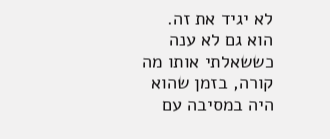לא יגיד את זה. הוא גם לא ענה כששאלתי אותו מה קורה, בזמן שהוא היה במסיבה עם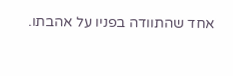אחד שהתוודה בפניו על אהבתו.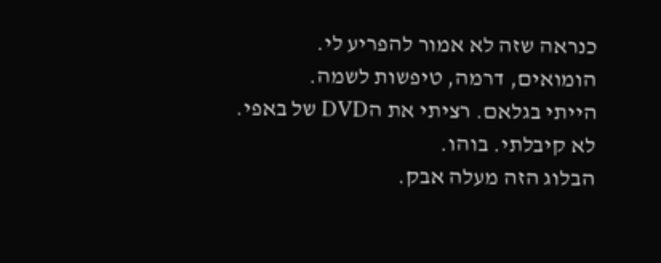כנראה שזה לא אמור להפריע לי. הומואים, דרמה, טיפשות לשמה.
הייתי בגלאם. רציתי את הDVD של באפי. לא קיבלתי. בוהו.
הבלוג הזה מעלה אבק.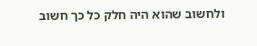ולחשוב שהוא היה חלק כל כך חשוב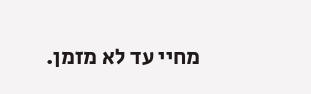מחיי עד לא מזמן.